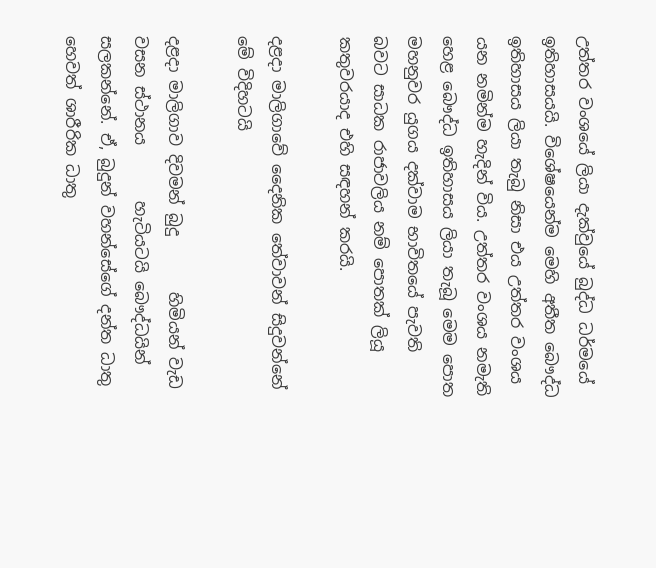උත්තර වංශයේ ලියා දැක්වුයේ බුද්ධ ධර්මයේ ඉතිහාසයයි. විශේෂයෙන්ම මෙහි අතීත බෞද්ධ ඉතිහාසය ලියා තැබු නිසා එය උත්තර වංශය යන නමින්ම හැදින් විය. උත්තර වංශය නමැති හෙළ බෞද්ධ ඉතිහාසය ලියා තැබූ මෙම පොත මහනුවර යුගය දක්වාම භාවිතයේ පැවති බවට සාධක රාජාවලිය නම් පොතක් ලියූ කතුවරයාද එහි සඳහන් කරයි.

දළදා මාලිගාවේ ‍දෛනික තේවාවන් සිදුවන්නේ මේ විදිහටයි

දළදා මාලිගාව දිවමන් බුදු       හිමියන් වැඩ වසන ස්ථානය       හැටියටයි බෞද්ධයින් සලකන්නේ. ඒ, බුදුන් වහන්සේගේ දන්ත ධාතු හෙවත් ශාරීරික ධාතු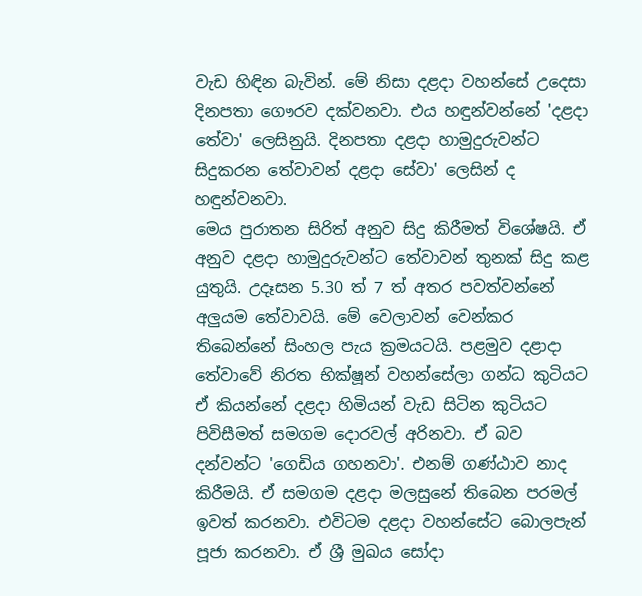වැඩ හිඳින බැවින්. මේ නිසා දළදා වහන්සේ උදෙසා දිනපතා ගෞරව දක්වනවා. එය හඳුන්වන්නේ 'දළදා තේවා' ලෙසිනුයි. දිනපතා දළදා හාමුදුරුවන්ට සිදුකරන තේවාවන් දළදා සේවා' ලෙසින් ද හඳුන්වනවා.
මෙය පුරාතන සිරිත් අනුව සිදු කිරීමත් විශේෂයි. ඒ අනුව දළදා හාමුදුරුවන්ට තේවාවන් තුනක් සිදු කළ යුතුයි. උදෑසන 5.30 ත් 7 ත් අතර පවත්වන්නේ අලුයම තේවාවයි. මේ වෙලාවන් වෙන්කර තිබෙන්නේ සිංහල පැය ක්‍රමයටයි. පළමුව දළාදා තේවාවේ නිරත භික්ෂූන් වහන්සේලා ගන්ධ කුටියට ඒ කියන්නේ දළදා හිමියන් වැඩ සිටින කුටියට පිවිසීමත් සමගම දොරවල් අරිනවා. ඒ බව දන්වන්ට 'ගෙඩිය ගහනවා'. එනම් ගණ්ඨාව නාද කිරීමයි. ඒ සමගම දළදා මලසුනේ තිබෙන පරමල් ඉවත් කරනවා. එවිටම දළදා වහන්සේට බොලපැන් පූජා කරනවා. ඒ ශ්‍රී මුඛය සෝදා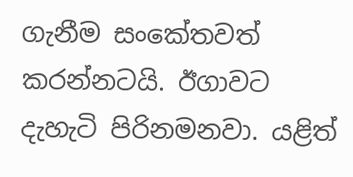ගැනීම සංකේතවත් කරන්නටයි. ඊගාවට දැහැටි පිරිනමනවා. යළිත්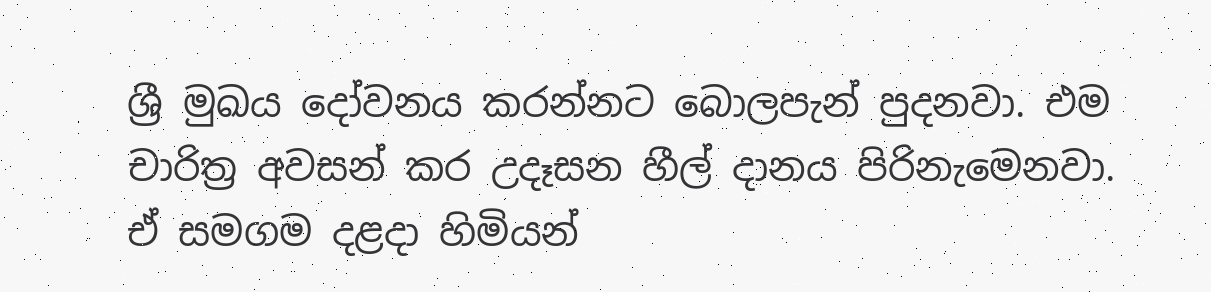ශ්‍රී මුඛය දෝවනය කරන්නට බොලපැන් පුදනවා. එම චාරිත්‍ර අවසන් කර උදෑසන හීල් දානය පිරිනැමෙනවා. ඒ සමගම දළදා හිමියන්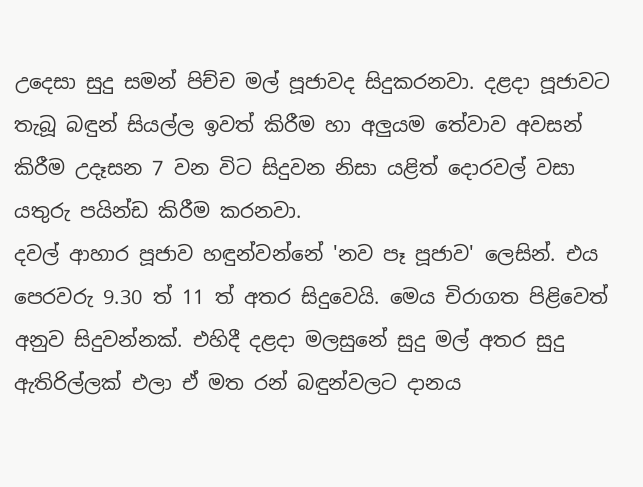උදෙසා සුදු සමන් පිච්ච මල් පූජාවද සිදුකරනවා. දළදා පූජාවට තැබූ බඳුන් සියල්ල ඉවත් කිරීම හා අලුයම තේවාව අවසන් කිරීම උදෑසන 7 වන විට සිදුවන නිසා යළිත් දොරවල් වසා යතුරු පයින්ඩ කිරීම කරනවා.
දවල් ආහාර පූජාව හඳුන්වන්නේ 'නව පෑ පූජාව' ලෙසින්. එය පෙරවරු 9.30 ත් 11 ත් අතර සිදුවෙයි. මෙය චිරාගත පිළිවෙත් අනුව සිදුවන්නක්. එහිදී දළදා මලසුනේ සුදු මල් අතර සුදු ඇතිරිල්ලක් එලා ඒ මත රන් බඳුන්වලට දානය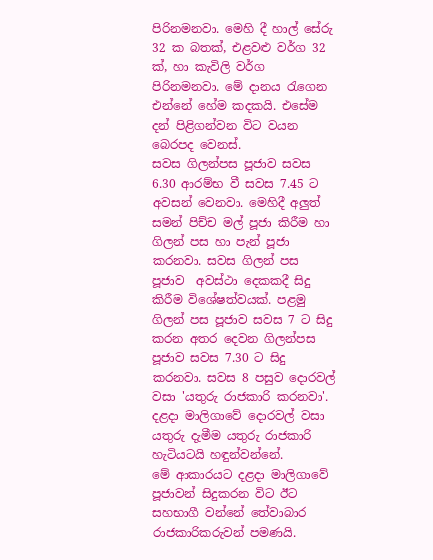පිරිනමනවා. මෙහි දී හාල් සේරු 32 ක බතක්, එළවළු වර්ග 32 ක්, හා කැවිලි වර්ග පිරිනමනවා. මේ දානය රැගෙන එන්නේ හේම කදකයි. එසේම දන් පිළිගන්වන විට වයන බෙරපද වෙනස්.
සවස ගිලන්පස පූජාව සවස 6.30 ආරම්භ වී සවස 7.45 ට අවසන් වෙනවා. මෙහිදී අලුත්  සමන් පිච්ච මල් පූජා කිරීම හා ගිලන් පස හා පැන් පූජා කරනවා. සවස ගිලන් පස පූජාව  අවස්ථා දෙකකදී සිදු කිරීම විශේෂත්වයක්. පළමු ගිලන් පස පූජාව සවස 7 ට සිදු කරන අතර දෙවන ගිලන්පස පූජාව සවස 7.30 ට සිදු කරනවා. සවස 8 පසුව දොරවල් වසා 'යතුරු රාජකාරි කරනවා'. දළදා මාලිගාවේ දොරවල් වසා යතුරු දැමීම යතුරු රාජකාරි හැටියටයි හඳුන්වන්නේ.
මේ ආකාරයට දළදා මාලිගාවේ පූජාවන් සිදුකරන විට ඊට සහභාගී වන්නේ තේවාබාර රාජකාරිකරුවන් පමණයි.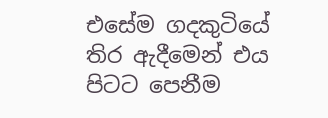එසේම ගදකුටියේ තිර ඇදීමෙන් එය පිටට පෙනීම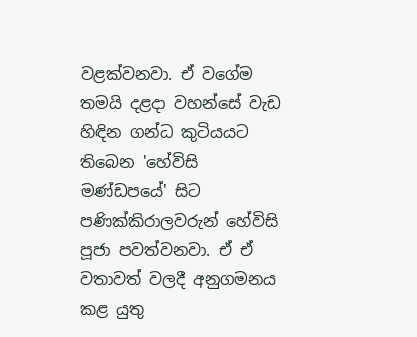වළක්වනවා. ඒ වගේම තමයි දළදා වහන්සේ වැඩ හිඳින ගන්ධ කුටියයට තිබෙන 'හේවිසි මණ්ඩපයේ' සිට පණික්කිරාලවරුන් හේවිසි පූජා පවත්වනවා. ඒ ඒ වතාවත් වලදී අනුගමනය කළ යුතු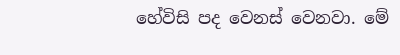හේවිසි පද වෙනස් වෙනවා. මේ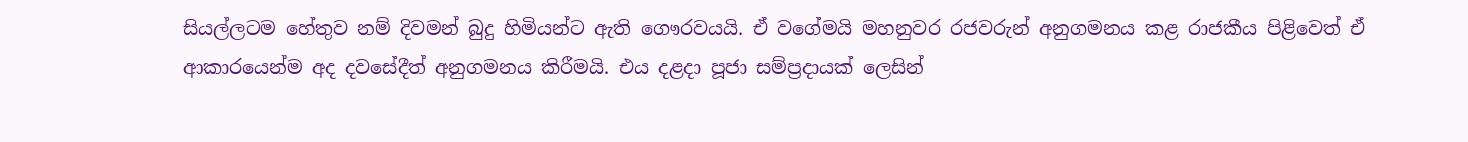සියල්ලටම හේතුව නම් දිවමන් බුදු හිමියන්ට ඇති ගෞරවයයි. ඒ වගේමයි මහනුවර රජවරුන් අනුගමනය කළ රාජකීය පිළිවෙත් ඒ ආකාරයෙන්ම අද දවසේදීත් අනුගමනය කිරීමයි. එය දළදා පූජා සම්ප්‍රදායක් ලෙසින්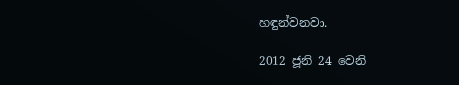හඳුන්වනවා.

2012 ජූනි 24 වෙනි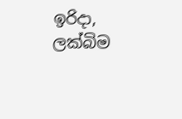ඉරිදා, ලක්බිම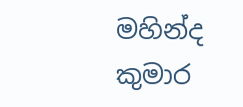මහින්ද කුමාර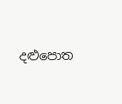දළු‍පොත